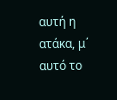αυτή η ατάκα, μ΄ αυτό το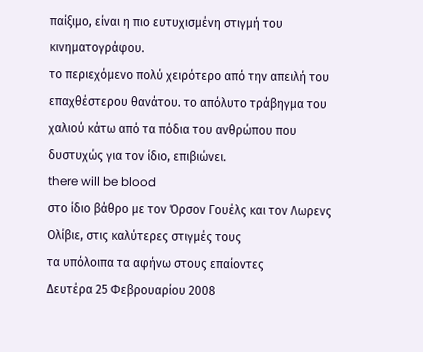παίξιμο, είναι η πιο ευτυχισμένη στιγμή του κινηματογράφου.
το περιεχόμενο πολύ χειρότερο από την απειλή του επαχθέστερου θανάτου. το απόλυτο τράβηγμα του χαλιού κάτω από τα πόδια του ανθρώπου που δυστυχώς για τον ίδιο, επιβιώνει.
there will be blood
στο ίδιο βάθρο με τον Όρσον Γουέλς και τον Λωρενς Ολίβιε, στις καλύτερες στιγμές τους
τα υπόλοιπα τα αφήνω στους επαίοντες
Δευτέρα 25 Φεβρουαρίου 2008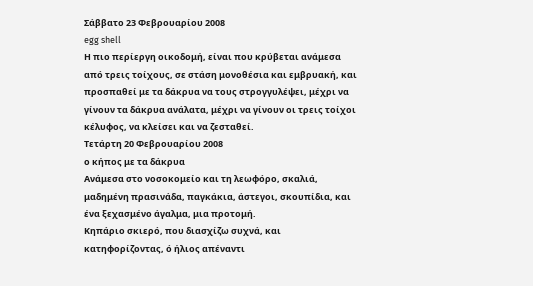Σάββατο 23 Φεβρουαρίου 2008
egg shell
Η πιο περίεργη οικοδομή, είναι που κρύβεται ανάμεσα από τρεις τοίχους, σε στάση μονοθέσια και εμβρυακή, και προσπαθεί με τα δάκρυα να τους στρογγυλέψει, μέχρι να γίνουν τα δάκρυα ανάλατα, μέχρι να γίνουν οι τρεις τοίχοι κέλυφος, να κλείσει και να ζεσταθεί.
Τετάρτη 20 Φεβρουαρίου 2008
ο κήπος με τα δάκρυα
Ανάμεσα στο νοσοκομείο και τη λεωφόρο, σκαλιά, μαδημένη πρασινάδα, παγκάκια, άστεγοι, σκουπίδια, και ένα ξεχασμένο άγαλμα, μια προτομή.
Κηπάριο σκιερό, που διασχίζω συχνά, και κατηφορίζοντας, ό ήλιος απέναντι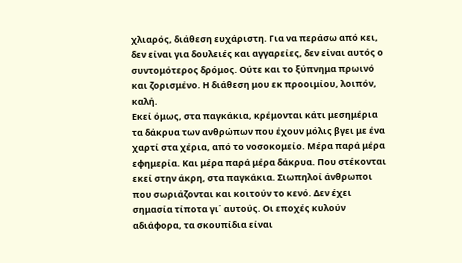χλιαρός, διάθεση ευχάριστη. Για να περάσω από κει, δεν είναι για δουλειές και αγγαρείες, δεν είναι αυτός ο συντομότερος δρόμος. Ούτε και το ξύπνημα πρωινό και ζορισμένο. Η διάθεση μου εκ προοιμίου, λοιπόν, καλή.
Εκεί όμως, στα παγκάκια, κρέμονται κάτι μεσημέρια τα δάκρυα των ανθρώπων που έχουν μόλις βγει με ένα χαρτί στα χέρια, από το νοσοκομείο. Μέρα παρά μέρα εφημερία. Και μέρα παρά μέρα δάκρυα. Που στέκονται εκεί στην άκρη, στα παγκάκια. Σιωπηλοί άνθρωποι που σωριάζονται και κοιτούν το κενό. Δεν έχει σημασία τίποτα γι΄ αυτούς. Οι εποχές κυλούν αδιάφορα, τα σκουπίδια είναι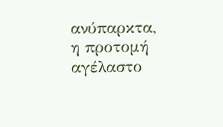ανύπαρκτα, η προτομή αγέλαστο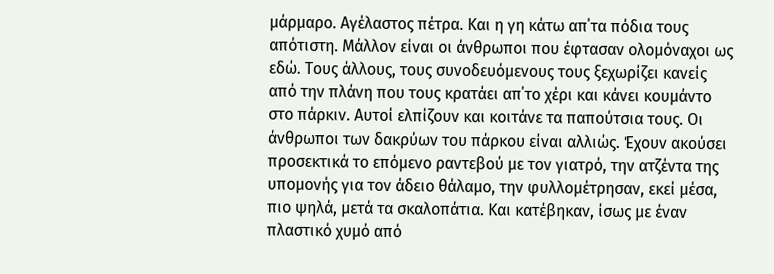μάρμαρο. Αγέλαστος πέτρα. Και η γη κάτω απ΄τα πόδια τους απότιστη. Μάλλον είναι οι άνθρωποι που έφτασαν ολομόναχοι ως εδώ. Τους άλλους, τους συνοδευόμενους τους ξεχωρίζει κανείς από την πλάνη που τους κρατάει απ΄το χέρι και κάνει κουμάντο στο πάρκιν. Αυτοί ελπίζουν και κοιτάνε τα παπούτσια τους. Οι άνθρωποι των δακρύων του πάρκου είναι αλλιώς. Έχουν ακούσει προσεκτικά το επόμενο ραντεβού με τον γιατρό, την ατζέντα της υπομονής για τον άδειο θάλαμο, την φυλλομέτρησαν, εκεί μέσα, πιο ψηλά, μετά τα σκαλοπάτια. Και κατέβηκαν, ίσως με έναν πλαστικό χυμό από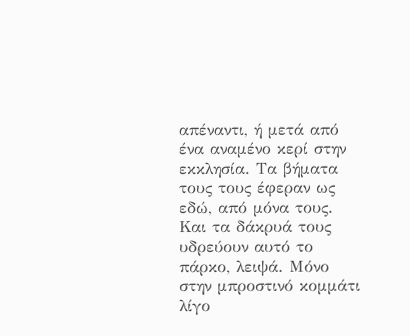απέναντι, ή μετά από ένα αναμένο κερί στην εκκλησία. Τα βήματα τους τους έφεραν ως εδώ, από μόνα τους.
Και τα δάκρυά τους υδρεύουν αυτό το πάρκο, λειψά. Μόνο στην μπροστινό κομμάτι λίγο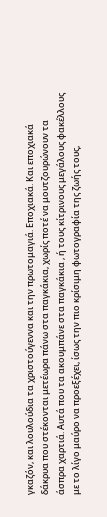γκαζόν, και λουλούδια τα χριστούγεννα και την πρωτομαγιά. Εποχιακά. Και εποχιακά δάκρυα που στέκονται μετέωρα πάνω στα παγκάκια, χωρίς ποτέ να μουτζουρώνουν τα άσπρα χαρτιά. Αυτά που τα ακουμπάνε στα παγκάκια , ή τους κίτρινους μεγάλους φακέλλους με το λίγο μαύρο να προεξέχει, ίσως την πιο κρίσιμη φωτογραφία της ζωής τους,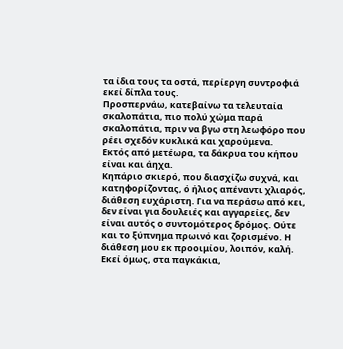τα ίδια τους τα οστά, περίεργη συντροφιά εκεί δίπλα τους.
Προσπερνάω, κατεβαίνω τα τελευταία σκαλοπάτια, πιο πολύ χώμα παρά σκαλοπάτια, πριν να βγω στη λεωφόρο που ρέει σχεδόν κυκλικά και χαρούμενα.
Εκτός από μετέωρα, τα δάκρυα του κήπου είναι και άηχα.
Κηπάριο σκιερό, που διασχίζω συχνά, και κατηφορίζοντας, ό ήλιος απέναντι χλιαρός, διάθεση ευχάριστη. Για να περάσω από κει, δεν είναι για δουλειές και αγγαρείες, δεν είναι αυτός ο συντομότερος δρόμος. Ούτε και το ξύπνημα πρωινό και ζορισμένο. Η διάθεση μου εκ προοιμίου, λοιπόν, καλή.
Εκεί όμως, στα παγκάκια,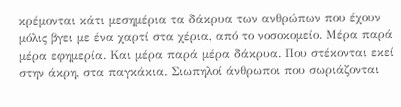κρέμονται κάτι μεσημέρια τα δάκρυα των ανθρώπων που έχουν μόλις βγει με ένα χαρτί στα χέρια, από το νοσοκομείο. Μέρα παρά μέρα εφημερία. Και μέρα παρά μέρα δάκρυα. Που στέκονται εκεί στην άκρη, στα παγκάκια. Σιωπηλοί άνθρωποι που σωριάζονται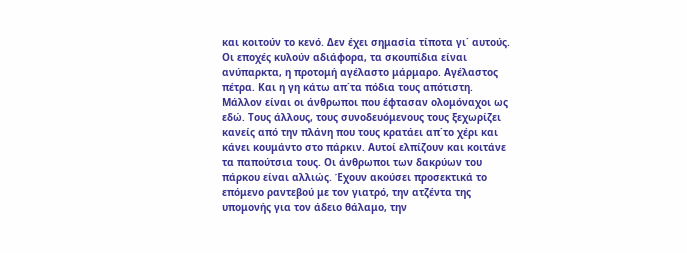και κοιτούν το κενό. Δεν έχει σημασία τίποτα γι΄ αυτούς. Οι εποχές κυλούν αδιάφορα, τα σκουπίδια είναι ανύπαρκτα, η προτομή αγέλαστο μάρμαρο. Αγέλαστος πέτρα. Και η γη κάτω απ΄τα πόδια τους απότιστη. Μάλλον είναι οι άνθρωποι που έφτασαν ολομόναχοι ως εδώ. Τους άλλους, τους συνοδευόμενους τους ξεχωρίζει κανείς από την πλάνη που τους κρατάει απ΄το χέρι και κάνει κουμάντο στο πάρκιν. Αυτοί ελπίζουν και κοιτάνε τα παπούτσια τους. Οι άνθρωποι των δακρύων του πάρκου είναι αλλιώς. Έχουν ακούσει προσεκτικά το επόμενο ραντεβού με τον γιατρό, την ατζέντα της υπομονής για τον άδειο θάλαμο, την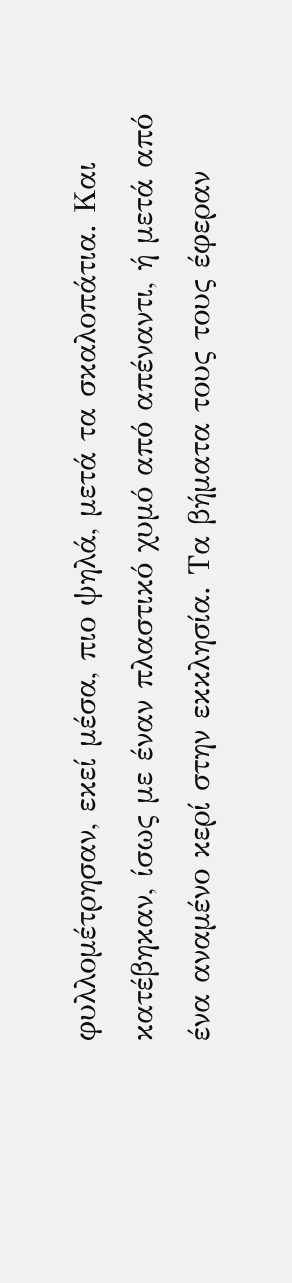φυλλομέτρησαν, εκεί μέσα, πιο ψηλά, μετά τα σκαλοπάτια. Και κατέβηκαν, ίσως με έναν πλαστικό χυμό από απέναντι, ή μετά από ένα αναμένο κερί στην εκκλησία. Τα βήματα τους τους έφεραν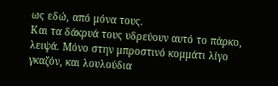ως εδώ, από μόνα τους.
Και τα δάκρυά τους υδρεύουν αυτό το πάρκο, λειψά. Μόνο στην μπροστινό κομμάτι λίγο γκαζόν, και λουλούδια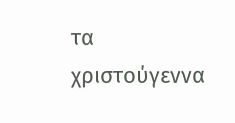τα χριστούγεννα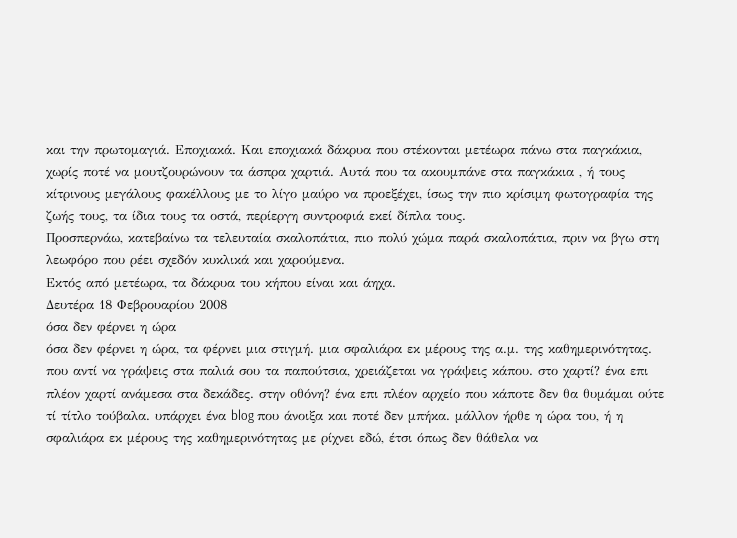και την πρωτομαγιά. Εποχιακά. Και εποχιακά δάκρυα που στέκονται μετέωρα πάνω στα παγκάκια, χωρίς ποτέ να μουτζουρώνουν τα άσπρα χαρτιά. Αυτά που τα ακουμπάνε στα παγκάκια , ή τους κίτρινους μεγάλους φακέλλους με το λίγο μαύρο να προεξέχει, ίσως την πιο κρίσιμη φωτογραφία της ζωής τους, τα ίδια τους τα οστά, περίεργη συντροφιά εκεί δίπλα τους.
Προσπερνάω, κατεβαίνω τα τελευταία σκαλοπάτια, πιο πολύ χώμα παρά σκαλοπάτια, πριν να βγω στη λεωφόρο που ρέει σχεδόν κυκλικά και χαρούμενα.
Εκτός από μετέωρα, τα δάκρυα του κήπου είναι και άηχα.
Δευτέρα 18 Φεβρουαρίου 2008
όσα δεν φέρνει η ώρα
όσα δεν φέρνει η ώρα, τα φέρνει μια στιγμή. μια σφαλιάρα εκ μέρους της α.μ. της καθημερινότητας. που αντί να γράψεις στα παλιά σου τα παπούτσια, χρειάζεται να γράψεις κάπου. στο χαρτί? ένα επι πλέον χαρτί ανάμεσα στα δεκάδες. στην οθόνη? ένα επι πλέον αρχείο που κάποτε δεν θα θυμάμαι ούτε τί τίτλο τούβαλα. υπάρχει ένα blog που άνοιξα και ποτέ δεν μπήκα. μάλλον ήρθε η ώρα του, ή η σφαλιάρα εκ μέρους της καθημερινότητας με ρίχνει εδώ, έτσι όπως δεν θάθελα να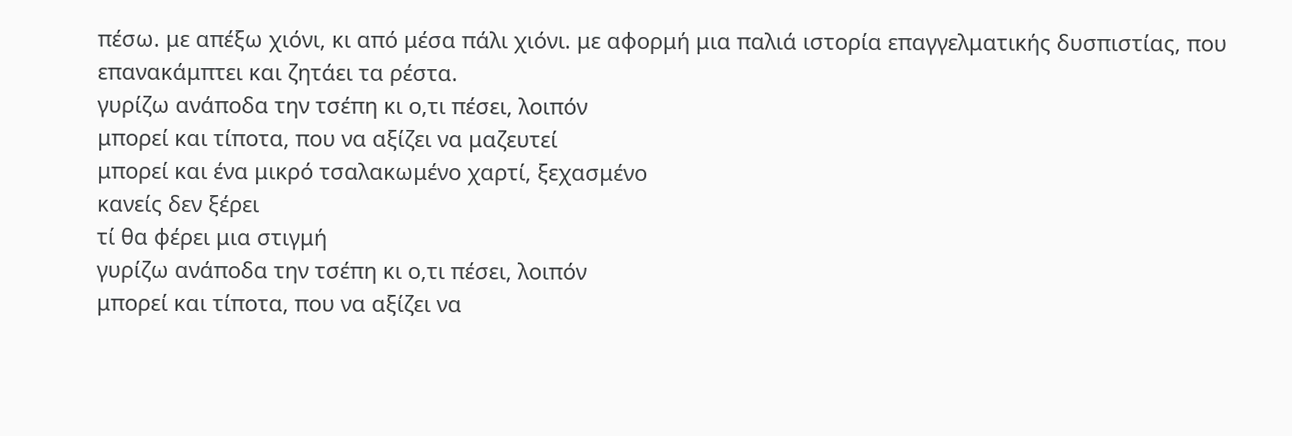πέσω. με απέξω χιόνι, κι από μέσα πάλι χιόνι. με αφορμή μια παλιά ιστορία επαγγελματικής δυσπιστίας, που επανακάμπτει και ζητάει τα ρέστα.
γυρίζω ανάποδα την τσέπη κι ο,τι πέσει, λοιπόν
μπορεί και τίποτα, που να αξίζει να μαζευτεί
μπορεί και ένα μικρό τσαλακωμένο χαρτί, ξεχασμένο
κανείς δεν ξέρει
τί θα φέρει μια στιγμή
γυρίζω ανάποδα την τσέπη κι ο,τι πέσει, λοιπόν
μπορεί και τίποτα, που να αξίζει να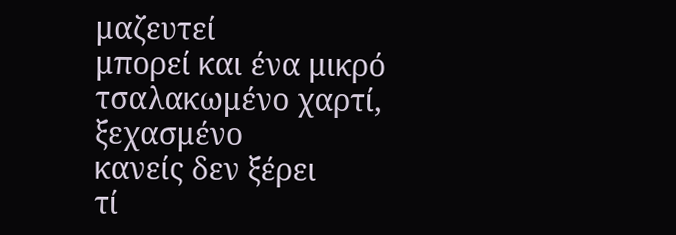μαζευτεί
μπορεί και ένα μικρό τσαλακωμένο χαρτί, ξεχασμένο
κανείς δεν ξέρει
τί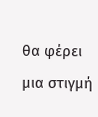θα φέρει μια στιγμή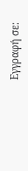Εγγραφή σε: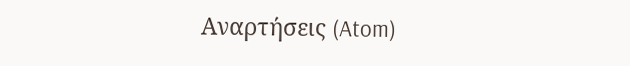Αναρτήσεις (Atom)